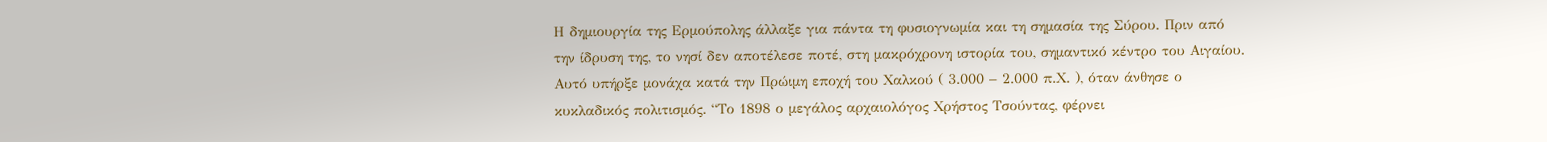Η δημιουργία της Ερμούπολης άλλαξε για πάντα τη φυσιογνωμία και τη σημασία της Σύρου. Πριν από την ίδρυση της, το νησί δεν αποτέλεσε ποτέ, στη μακρόχρονη ιστορία του, σημαντικό κέντρο του Αιγαίου. Αυτό υπήρξε μονάχα κατά την Πρώιμη εποχή του Χαλκού ( 3.000 – 2.000 π.Χ. ), όταν άνθησε ο κυκλαδικός πολιτισμός. “Το 1898 ο μεγάλος αρχαιολόγος Χρήστος Τσούντας, φέρνει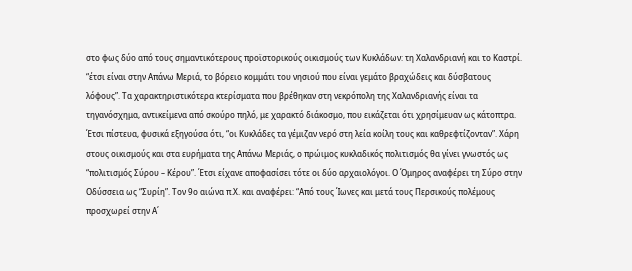στο φως δύο από τους σημαντικότερους προϊστορικούς οικισμούς των Κυκλάδων: τη Χαλανδριανή και το Καστρί. “έτσι είναι στην Απάνω Μεριά, το βόρειο κομμάτι του νησιού που είναι γεμάτο βραχώδεις και δύσβατους λόφους”. Τα χαρακτηριστικότερα κτερίσματα που βρέθηκαν στη νεκρόπολη της Χαλανδριανής είναι τα τηγανόσχημα, αντικείμενα από σκούρο πηλό, με χαρακτό διάκοσμο, που εικάζεται ότι χρησίμευαν ως κάτοπτρα. Έτσι πίστευα, φυσικά εξηγούσα ότι, “οι Κυκλάδες τα γέμιζαν νερό στη λεία κοίλη τους και καθρεφτίζονταν”. Χάρη στους οικισμούς και στα ευρήματα της Απάνω Μεριάς, ο πρώιμος κυκλαδικός πολιτισμός θα γίνει γνωστός ως “πολιτισμός Σύρου – Κέρου”. Έτσι είχανε αποφασίσει τότε οι δύο αρχαιολόγοι. Ο Όμηρος αναφέρει τη Σύρο στην Οδύσσεια ως “Συρίη”. Τον 9ο αιώνα π.Χ. και αναφέρει: “Από τους Ίωνες και μετά τους Περσικούς πολέμους προσχωρεί στην Α΄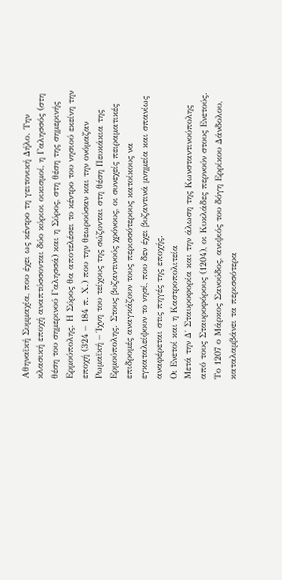Αθηναϊκή Συμμαχία, που έχει ως κέντρο τη γειτονική Δήλο. Την κλασική εποχή αναπτύσσονται δύο κύριοι οικισμοί, η Γαλησσός (στη θέση του σημερινού Γαλησσά) και η Σύρος, στη θέση της σημερινής Ερμούπολης. Η Σύρος θα αποτελέσει το κέντρο του νησιού εκείνη την εποχή (324 – 184 π. Χ.) που την θεωρούσαν και την ονόμαζαν Ρωμαϊκή – Ίχνη του τείχους της σώζονται στη θέση Πευκάκια της Ερμούπολης. Στους βυζαντινούς χρόνους, οι συνεχείς πειραματικές επιδρομές αναγκάζουν τους περισσότερους κατοίκους να εγκαταλείψουν το νησί, που δεν έχει βυζαντινά μνημεία και σπανίως αναφέρεται στις πηγές της εποχής.
Οι Ενετοί και η Καστροπολιτεία
Μετά την Δ΄ Σταυροφορία και την άλωση της Κωνσταντινούπολης από τους Σταυροφόρους (1204), οι Κυκλάδες περνούν στους Ενετούς. Το 1207 ο Μάρκος Σανούδος, ανιψιός του δόγη Ερρίκου Δάνδολου, καταλαμβάνει τα περισσότερα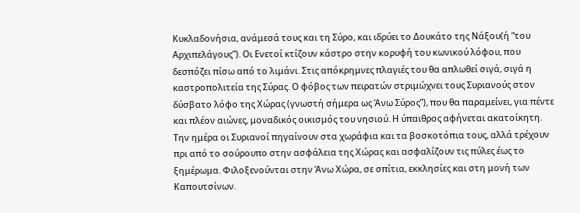Κυκλαδονήσια, ανάμεσά τους και τη Σύρο, και ιδρύει το Δουκάτο της Νάξου(ή “του Αρχιπελάγους”). Οι Ενετοί κτίζουν κάστρο στην κορυφή του κωνικού λόφου, που δεσπόζει πίσω από το λιμάνι. Στις απόκρημνες πλαγιές του θα απλωθεί σιγά, σιγά η καστροπολιτεία της Σύρας. Ο φόβος των πειρατών στριμώχνει τους Συριανούς στον δύσβατο λόφο της Χώρας (γνωστή σήμερα ως Άνω Σύρος”), που θα παραμείνει, για πέντε και πλέον αιώνες, μοναδικός οικισμός του νησιού. Η ύπαιθρος αφήνεται ακατοίκητη. Την ημέρα οι Συριανοί πηγαίνουν στα χωράφια και τα βοσκοτόπια τους, αλλά τρέχουν πρι από το σούρουπο στην ασφάλεια της Χώρας και ασφαλίζουν τις πύλες έως το ξημέρωμα. Φιλοξενούνται στην Άνω Χώρα, σε σπίτια, εκκλησίες και στη μονή των Καπουτσίνων.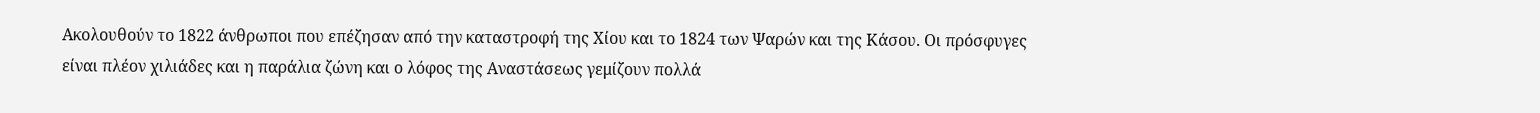Ακολουθούν το 1822 άνθρωποι που επέζησαν από την καταστροφή της Χίου και το 1824 των Ψαρών και της Κάσου. Οι πρόσφυγες είναι πλέον χιλιάδες και η παράλια ζώνη και ο λόφος της Αναστάσεως γεμίζουν πολλά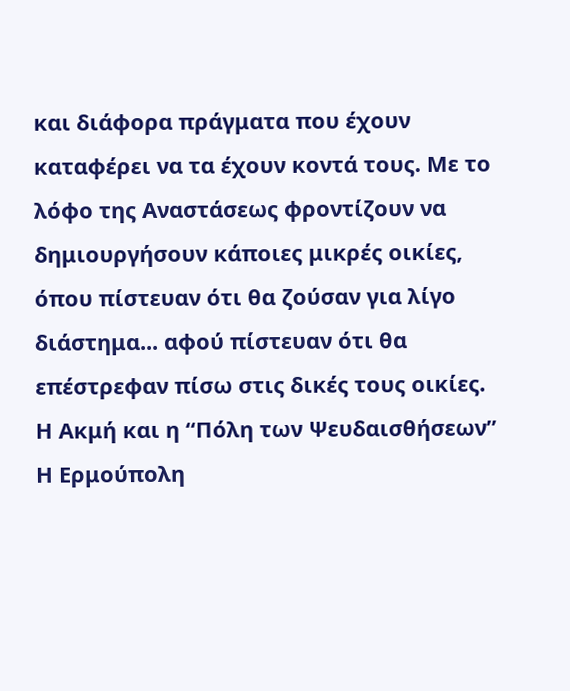και διάφορα πράγματα που έχουν καταφέρει να τα έχουν κοντά τους. Με το λόφο της Αναστάσεως φροντίζουν να δημιουργήσουν κάποιες μικρές οικίες, όπου πίστευαν ότι θα ζούσαν για λίγο διάστημα... αφού πίστευαν ότι θα επέστρεφαν πίσω στις δικές τους οικίες.
Η Ακμή και η “Πόλη των Ψευδαισθήσεων”
Η Ερμούπολη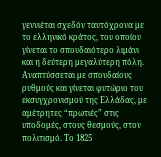γεννιέται σχεδόν ταυτόχρονα με το ελληνικό κράτος, του οποίου γίνεται το σπουδαιότερο λιμάνι και η δεύτερη μεγαλύτερη πόλη. Αναπτύσσεται με σπουδαίους ρυθμούς και γίνεται φυτώριο του εκσυγχρονισμού της Ελλάδας, με αμέτρητες “πρωτιές” στις υποδομές, στους θεσμούς, στον πολιτισμό. Το 1825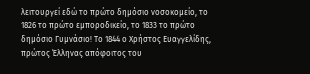λειτουργεί εδώ το πρώτο δημόσιο νοσοκομείο, το 1826 το πρώτο εμποροδικείο, το 1833 το πρώτο δημόσιο Γυμνάσιο! Το 1844 ο Χρήστος Ευαγγελίδης, πρώτος Έλληνας απόφοιτος του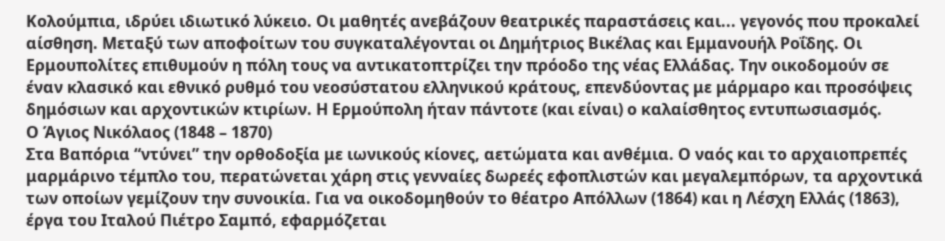Κολούμπια, ιδρύει ιδιωτικό λύκειο. Οι μαθητές ανεβάζουν θεατρικές παραστάσεις και... γεγονός που προκαλεί αίσθηση. Μεταξύ των αποφοίτων του συγκαταλέγονται οι Δημήτριος Βικέλας και Εμμανουήλ Ροΐδης. Οι Ερμουπολίτες επιθυμούν η πόλη τους να αντικατοπτρίζει την πρόοδο της νέας Ελλάδας. Την οικοδομούν σε έναν κλασικό και εθνικό ρυθμό του νεοσύστατου ελληνικού κράτους, επενδύοντας με μάρμαρο και προσόψεις δημόσιων και αρχοντικών κτιρίων. Η Ερμούπολη ήταν πάντοτε (και είναι) ο καλαίσθητος εντυπωσιασμός.
Ο Άγιος Νικόλαος (1848 – 1870)
Στα Βαπόρια “ντύνει” την ορθοδοξία με ιωνικούς κίονες, αετώματα και ανθέμια. Ο ναός και το αρχαιοπρεπές μαρμάρινο τέμπλο του, περατώνεται χάρη στις γενναίες δωρεές εφοπλιστών και μεγαλεμπόρων, τα αρχοντικά των οποίων γεμίζουν την συνοικία. Για να οικοδομηθούν το θέατρο Απόλλων (1864) και η Λέσχη Ελλάς (1863), έργα του Ιταλού Πιέτρο Σαμπό, εφαρμόζεται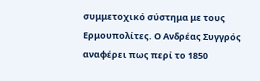συμμετοχικό σύστημα με τους Ερμουπολίτες. Ο Ανδρέας Συγγρός αναφέρει πως περί το 1850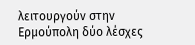λειτουργούν στην Ερμούπολη δύο λέσχες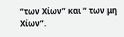“των Χίων” και “ των μη Χίων”.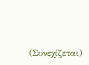(Συνεχίζεται)